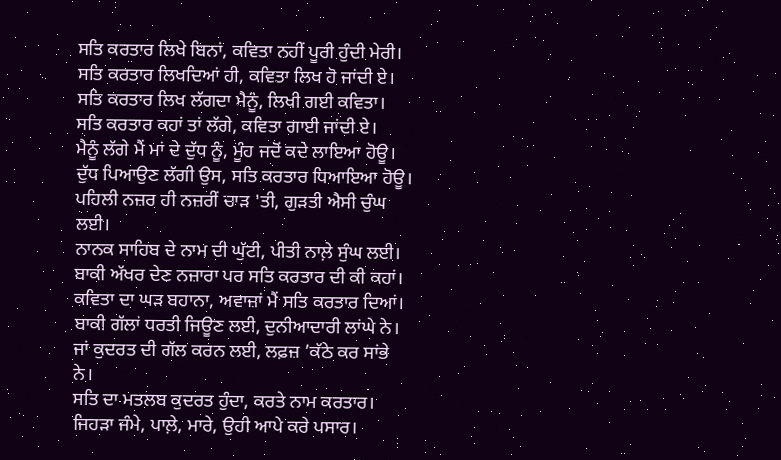ਸਤਿ ਕਰਤਾਰ ਲਿਖੇ ਬਿਨਾਂ, ਕਵਿਤਾ ਨਹੀਂ ਪੂਰੀ ਹੁੰਦੀ ਮੇਰੀ।
ਸਤਿ ਕਰਤਾਰ ਲਿਖਦਿਆਂ ਹੀ, ਕਵਿਤਾ ਲਿਖ ਹੋ ਜਾਂਦੀ ਏ।
ਸਤਿ ਕਰਤਾਰ ਲਿਖ ਲੱਗਦਾ ਮੈਨੂੰ, ਲਿਖੀ ਗਈ ਕਵਿਤਾ।
ਸਤਿ ਕਰਤਾਰ ਕਹਾਂ ਤਾਂ ਲੱਗੇ, ਕਵਿਤਾ ਗਾਈ ਜਾਂਦੀ ਏ।
ਮੈਨੂੰ ਲੱਗੇ ਮੈਂ ਮਾਂ ਦੇ ਦੁੱਧ ਨੂੰ, ਮੂੰਹ ਜਦੋਂ ਕਦੇ ਲਾਇਆ ਹੋਊ।
ਦੁੱਧ ਪਿਆਉਣ ਲੱਗੀ ਉਸ, ਸਤਿ ਕਰਤਾਰ ਧਿਆਇਆ ਹੋਊ।
ਪਹਿਲੀ ਨਜ਼ਰ ਹੀ ਨਜ਼ਰੀਂ ਚਾੜ 'ਤੀ, ਗੁੜਤੀ ਐਸੀ ਚੁੰਘ ਲਈ।
ਨਾਨਕ ਸਾਹਿਬ ਦੇ ਨਾਮ ਦੀ ਘੁੱਟੀ, ਪੀਤੀ ਨਾਲ਼ੇ ਸੁੰਘ ਲਈ।
ਬਾਕੀ ਅੱਖਰ ਦੇਣ ਨਜ਼ਾਰਾ ਪਰ ਸਤਿ ਕਰਤਾਰ ਦੀ ਕੀ ਕਹਾਂ।
ਕਵਿਤਾ ਦਾ ਘੜ ਬਹਾਨਾ, ਅਵਾਜ਼ਾਂ ਮੈਂ ਸਤਿ ਕਰਤਾਰ ਦਿਆਂ।
ਬਾਕੀ ਗੱਲਾਂ ਧਰਤੀ ਜਿਊਣ ਲਈ, ਦੁਨੀਆਦਾਰੀ ਲਾਂਘੇ ਨੇ।
ਜਾਂ ਕੁਦਰਤ ਦੀ ਗੱਲ ਕਰਨ ਲਈ, ਲਫ਼ਜ਼ ’ਕੱਠੇ ਕਰ ਸਾਂਭੇ ਨੇ।
ਸਤਿ ਦਾ ਮਤਲਬ ਕੁਦਰਤ ਹੁੰਦਾ, ਕਰਤੇ ਨਾਮ ਕਰਤਾਰ।
ਜਿਹੜਾ ਜੰਮੇ, ਪਾਲ਼ੇ, ਮਾਰੇ, ਉਹੀ ਆਪੇ ਕਰੇ ਪਸਾਰ।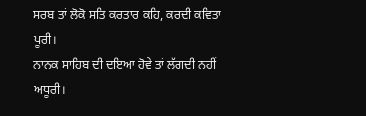ਸਰਬ ਤਾਂ ਲੋਕੋ ਸਤਿ ਕਰਤਾਰ ਕਹਿ, ਕਰਦੀ ਕਵਿਤਾ ਪੂਰੀ।
ਨਾਨਕ ਸਾਹਿਬ ਦੀ ਦਇਆ ਹੋਵੇ ਤਾਂ ਲੱਗਦੀ ਨਹੀਂ ਅਧੂਰੀ।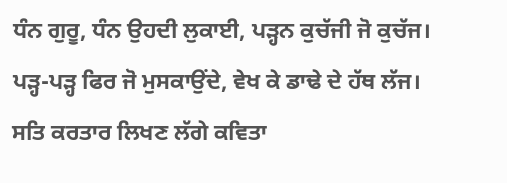ਧੰਨ ਗੁਰੂ, ਧੰਨ ਉਹਦੀ ਲੁਕਾਈ, ਪੜ੍ਹਨ ਕੁਚੱਜੀ ਜੋ ਕੁਚੱਜ।
ਪੜ੍ਹ-ਪੜ੍ਹ ਫਿਰ ਜੋ ਮੁਸਕਾਉਂਦੇ, ਵੇਖ ਕੇ ਡਾਢੇ ਦੇ ਹੱਥ ਲੱਜ।
ਸਤਿ ਕਰਤਾਰ ਲਿਖਣ ਲੱਗੇ ਕਵਿਤਾ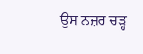ਉਸ ਨਜ਼ਰ ਚੜ੍ਹ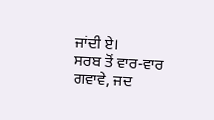ਜਾਂਦੀ ਏ।
ਸਰਬ ਤੋਂ ਵਾਰ-ਵਾਰ ਗਵਾਵੇ, ਜਦ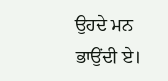ਉਹਦੇ ਮਨ ਭਾਉਂਦੀ ਏ।